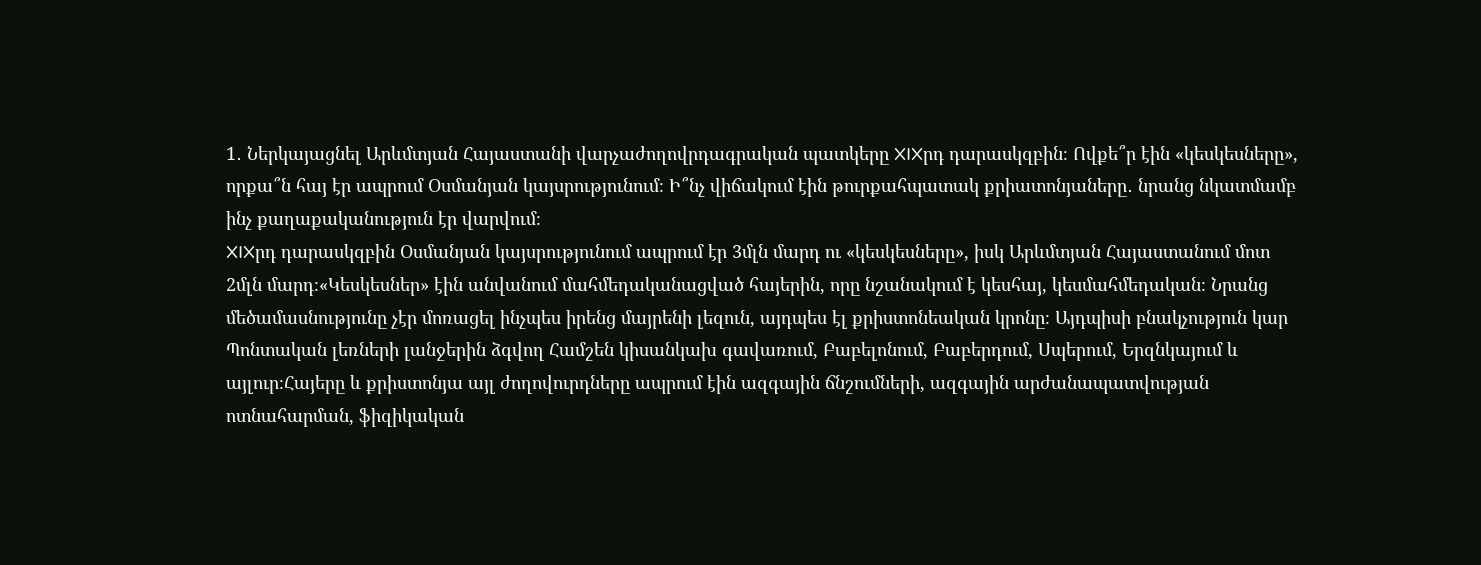1․ Ներկայացնել Արևմտյան Հայաստանի վարչաժողովրդագրական պատկերը XIXրդ դարասկզբին։ Ովքե՞ր էին «կեսկեսները», որքա՞ն հայ էր ապրում Օսմանյան կայսրությունում։ Ի՞նչ վիճակում էին թուրքահպատակ քրիատոնյաները․ նրանց նկատմամբ ինչ քաղաքականություն էր վարվում։
XIXրդ դարասկզբին Օսմանյան կայսրությունում ապրում էր 3մլն մարդ ու «կեսկեսները», իսկ Արևմտյան Հայաստանում մոտ 2մլն մարդ։«Կեսկեսներ» էին անվանում մահմեդականացված հայերին, որը նշանակում է կեսհայ, կեսմահմեդական։ Նրանց մեծամասնությունը չէր մոռացել ինչպես իրենց մայրենի լեզուն, այդպես էլ քրիստոնեական կրոնը։ Այդպիսի բնակչություն կար Պոնտական լեռների լանջերին ձգվող Համշեն կիսանկախ գավառում, Բաբելոնում, Բաբերդում, Սպերում, Երզնկայում և այլուր։Հայերը և քրիստոնյա այլ ժողովուրդները ապրում էին ազգային ճնշումների, ազգային արժանապատվության ոտնահարման, ֆիզիկական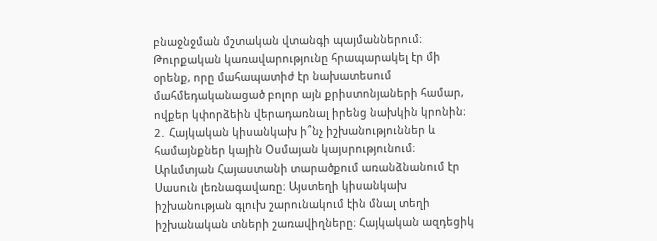բնաջնջման մշտական վտանգի պայմաններում։ Թուրքական կառավարությունը հրապարակել էր մի օրենք, որը մահապատիժ էր նախատեսում մահմեդականացած բոլոր այն քրիստոնյաների համար, ովքեր կփորձեին վերադառնալ իրենց նախկին կրոնին։
2․ Հայկական կիսանկախ ի՞նչ իշխանություններ և համայնքներ կային Օսմայան կայսրությունում։
Արևմտյան Հայաստանի տարածքում առանձնանում էր Սասուն լեռնագավառը։ Այստեղի կիսանկախ իշխանության գլուխ շարունակում էին մնալ տեղի իշխանական տների շառավիղները։ Հայկական ազդեցիկ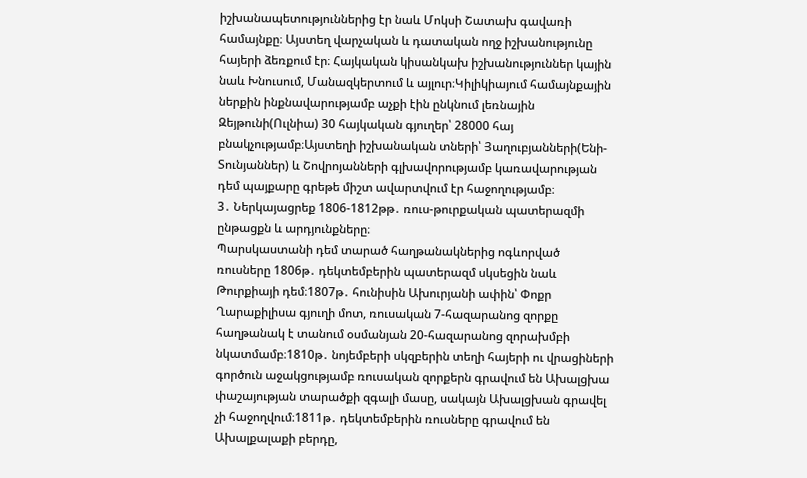իշխանապետություններից էր նաև Մոկսի Շատախ գավառի համայնքը։ Այստեղ վարչական և դատական ողջ իշխանությունը հայերի ձեռքում էր։ Հայկական կիսանկախ իշխանություններ կային նաև Խնուսում, Մանազկերտում և այլուր։Կիլիկիայում համայնքային ներքին ինքնավարությամբ աչքի էին ընկնում լեռնային Զեյթունի(Ուլնիա) 30 հայկական գյուղեր՝ 28000 հայ բնակչությամբ։Այստեղի իշխանական տների՝ Յաղուբյանների(Ենի-Տունյաններ) և Շովրոյանների գլխավորությամբ կառավարության դեմ պայքարը գրեթե միշտ ավարտվում էր հաջողությամբ։
3․ Ներկայացրեք 1806-1812թթ․ ռուս-թուրքական պատերազմի ընթացքն և արդյունքները։
Պարսկաստանի դեմ տարած հաղթանակներից ոգևորված ռուսները 1806թ․ դեկտեմբերին պատերազմ սկսեցին նաև Թուրքիայի դեմ։1807թ․ հունիսին Ախուրյանի ափին՝ Փոքր Ղարաքիլիսա գյուղի մոտ, ռուսական 7-հազարանոց զորքը հաղթանակ է տանում օսմանյան 20-հազարանոց զորախմբի նկատմամբ։1810թ․ նոյեմբերի սկզբերին տեղի հայերի ու վրացիների գործուն աջակցությամբ ռուսական զորքերն գրավում են Ախալցխա փաշայության տարածքի զգալի մասը, սակայն Ախալցխան գրավել չի հաջողվում։1811թ․ դեկտեմբերին ռուսները գրավում են Ախալքալաքի բերդը,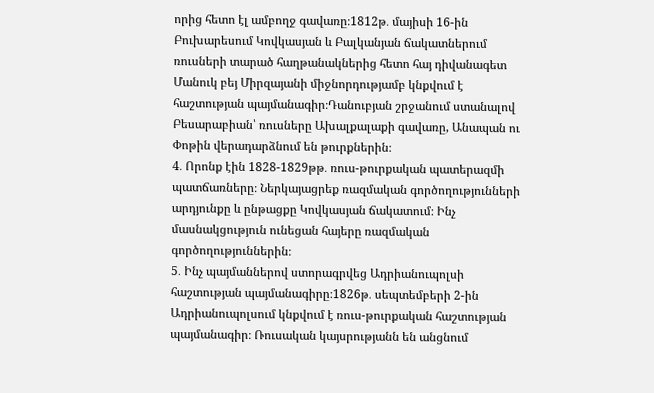որից հետո էլ ամբողջ գավառը։1812թ․ մայիսի 16-ին Բուխարեսում Կովկասյան և Բալկանյան ճակատներում ռուսների տարած հաղթանակներից հետո հայ դիվանագետ Մանուկ բեյ Միրզայանի միջնորդությամբ կնքվում է հաշտության պայմանագիր։Դանուբյան շրջանում ստանալով Բեսարաբիան՝ ռուսները Ախալքալաքի գավառը, Անապան ու Փոթին վերադարձնում են թուրքներին։
4․ Որոնք էին 1828-1829թթ․ ռուս-թուրքական պատերազմի պատճառները։ Ներկայացրեք ռազմական գործողությունների արդյունքը և ընթացքը Կովկասյան ճակատում։ Ինչ մասնակցություն ունեցան հայերը ռազմական գործողություններին։
5․ Ինչ պայմաններով ստորագրվեց Ադրիանուպոլսի հաշտության պայմանագիրը։1826թ․ սեպտեմբերի 2-ին Ադրիանուպոլսում կնքվում է ռուս-թուրքական հաշտության պայմանագիր։ Ռուսական կայսրությանն են անցնում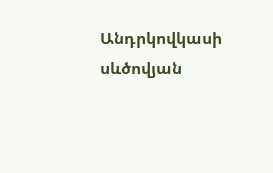Անդրկովկասի սևծովյան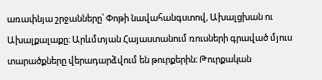առափնյա շրջանները՝ Փոթի նավահանգստով, Ախալցխան ու Ախալքալաքը։ Արևմտյան Հայաստանում ռուսների գրաված մյուս տարածքները վերադարձվում են թուրքերին։ Թուրքական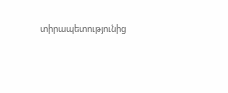տիրապետությունից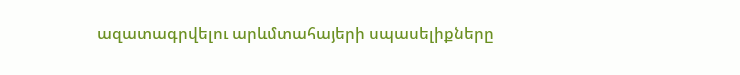ազատագրվելու արևմտահայերի սպասելիքները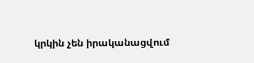կրկին չեն իրականացվում